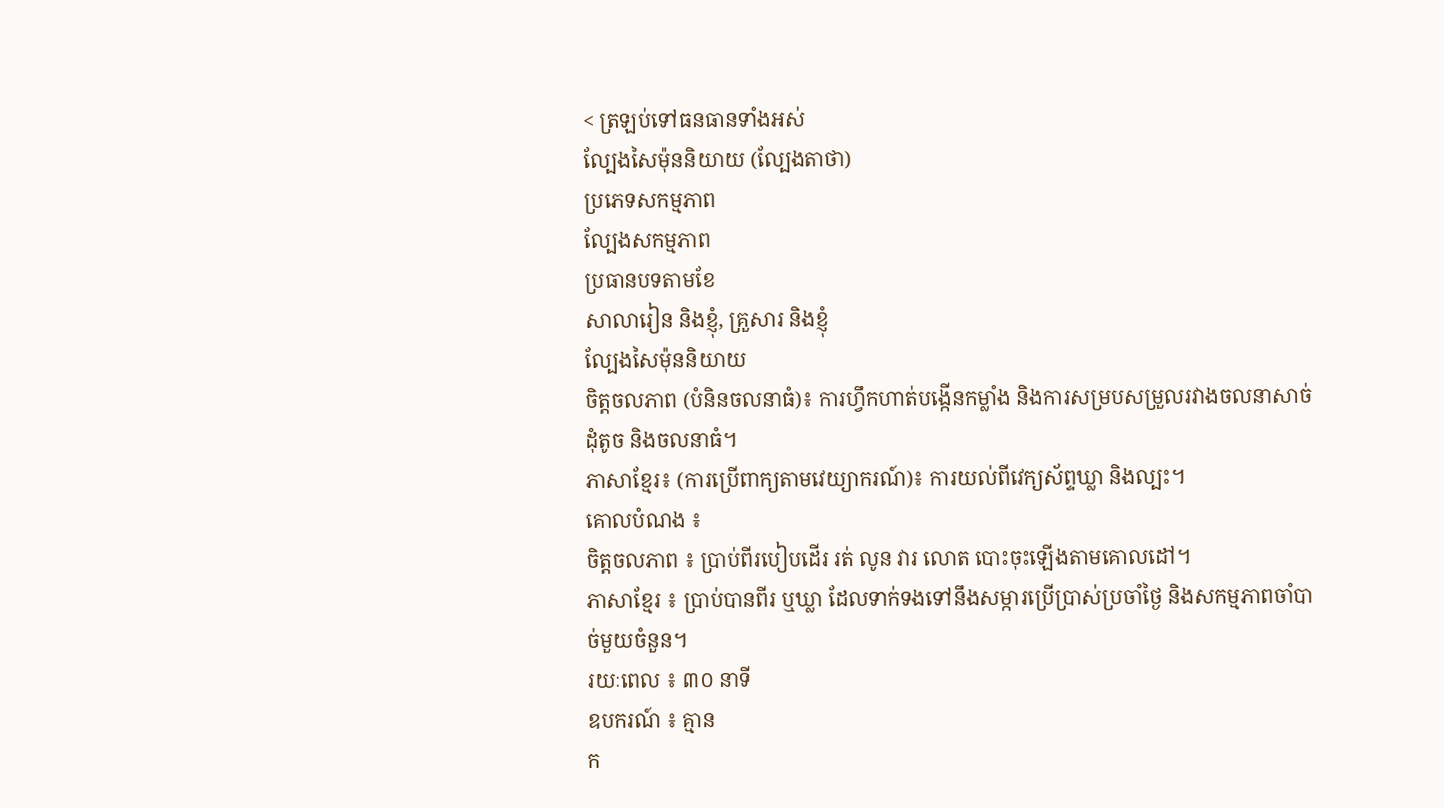< ត្រឡប់ទៅធនធានទាំងអស់
ល្បែងសៃម៉ុននិយាយ (ល្បែងតាថា)
ប្រភេទសកម្មភាព
ល្បែងសកម្មភាព
ប្រធានបទតាមខែ
សាលារៀន និងខ្ញុំ, គ្រួសារ និងខ្ញុំ
ល្បែងសៃម៉ុននិយាយ
ចិត្តចលភាព (បំនិនចលនាធំ)៖ ការហ្វឹកហាត់បង្កើនកម្លាំង និងការសម្របសម្រួលរវាងចលនាសាច់ដុំតូច និងចលនាធំ។
ភាសាខ្មែរ៖ (ការប្រើពាក្យតាមវេយ្យាករណ៍)៖ ការយល់ពីវេក្យស័ព្ទឃ្លា និងល្បះ។
គោលបំណង ៖
ចិត្តចលភាព ៖ ប្រាប់ពីរបៀបដើរ រត់ លូន វារ លោត បោះចុះឡើងតាមគោលដៅ។
ភាសាខ្មែរ ៖ ប្រាប់បានពីរ ឬឃ្លា ដែលទាក់ទងទៅនឹងសម្ការប្រើប្រាស់ប្រចាំថ្ងៃ និងសកម្មភាពចាំបាច់មួយចំនួន។
រយៈពេល ៖ ៣០ នាទី
ឧបករណ៍ ៖ គ្មាន
ក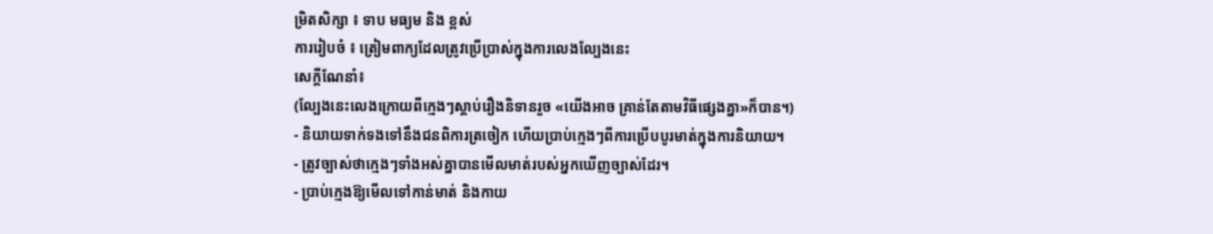ម្រិតសិក្សា ៖ ទាប មធ្យម និង ខ្ពស់
ការរៀបចំ ៖ ត្រៀមពាក្យដែលត្រូវប្រើប្រាស់ក្នុងការលេងល្បែងនេះ
សេក្ដីណែនាំ៖
(ល្បែងនេះលេងក្រោយពីក្មេងៗស្តាប់រឿងនិទានរួច «យើងអាច គ្រាន់តែតាមវិធីផ្សេងគ្នា»ក៏បាន។)
- និយាយទាក់ទងទៅនឹងជនពិការត្រចៀក ហើយប្រាប់ក្មេងៗពីការប្រើបបូរមាត់ក្នុងការនិយាយ។
- ត្រូវច្បាស់ថាក្មេងៗទាំងអស់គ្នាបានមើលមាត់របស់អ្នកឃើញច្បាស់ដែរ។
- ប្រាប់ក្មេងឱ្យមើលទៅកាន់មាត់ និងកាយ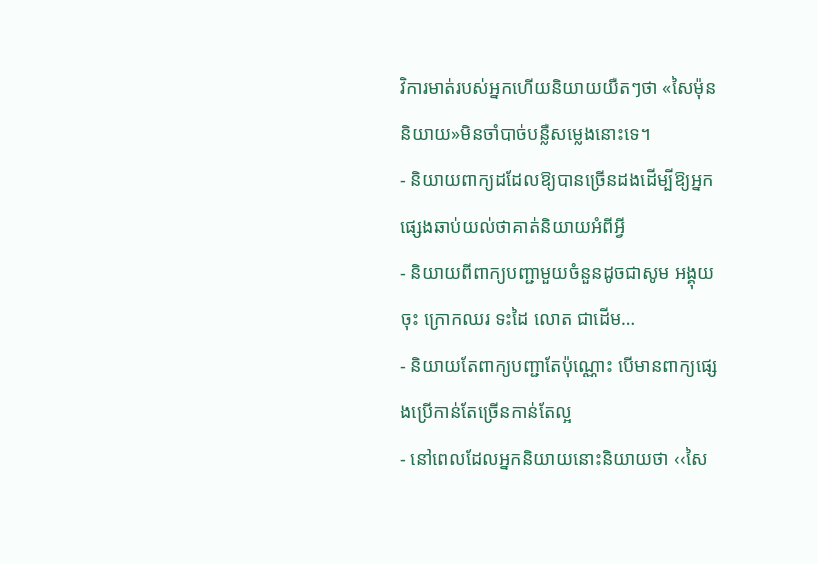វិការមាត់របស់អ្នកហើយនិយាយយឺតៗថា «សៃម៉ុននិយាយ»មិនចាំបាច់បន្លឺសម្លេងនោះទេ។
- និយាយពាក្យដដែលឱ្យបានច្រើនដងដើម្បីឱ្យអ្នកផ្សេងឆាប់យល់ថាគាត់និយាយអំពីអ្វី
- និយាយពីពាក្យបញ្ជាមួយចំនួនដូចជាសូម អង្គុយចុះ ក្រោកឈរ ទះដៃ លោត ជាដើម…
- និយាយតែពាក្យបញ្ជាតែប៉ុណ្ណោះ បើមានពាក្យផ្សេងប្រើកាន់តែច្រើនកាន់តែល្អ
- នៅពេលដែលអ្នកនិយាយនោះនិយាយថា ‹‹សៃ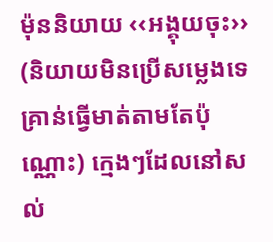ម៉ុននិយាយ ‹‹អង្គុយចុះ›› (និយាយមិនប្រើសម្លេងទេ គ្រាន់ធ្វើមាត់តាមតែប៉ុណ្ណោះ) ក្មេងៗដែលនៅសល់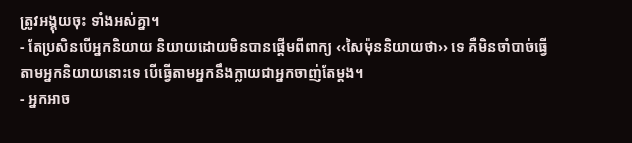ត្រូវអង្គុយចុះ ទាំងអស់គ្នា។
- តែប្រសិនបើអ្នកនិយាយ និយាយដោយមិនបានផ្ដើមពីពាក្យ ‹‹សៃម៉ុននិយាយថា›› ទេ គឺមិនចាំបាច់ធ្វើតាមអ្នកនិយាយនោះទេ បើធ្វើតាមអ្នកនឹងក្លាយជាអ្នកចាញ់តែម្ដង។
- អ្នកអាច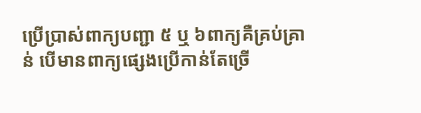ប្រើប្រាស់ពាក្យបញ្ជា ៥ ឬ ៦ពាក្យគឺគ្រប់គ្រាន់ បើមានពាក្យផ្សេងប្រើកាន់តែច្រើ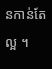នកាន់តែល្អ ។